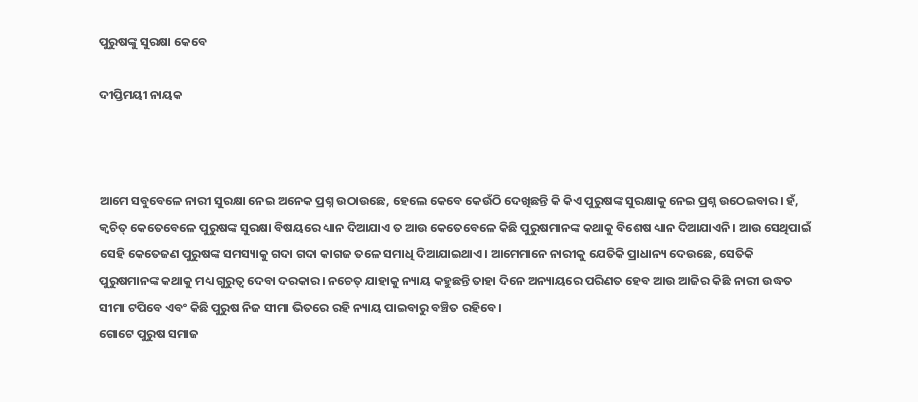ପୁରୁଷଙ୍କୁ ସୁରକ୍ଷା କେବେ

ଦୀପ୍ତିମୟୀ ନାୟକ



ଆମେ ସବୁବେଳେ ନାରୀ ସୁରକ୍ଷା ନେଇ ଅନେକ ପ୍ରଶ୍ନ ଉଠାଉଛେ, ହେଲେ କେବେ କେଉଁଠି ଦେଖିଛନ୍ତି କି କିଏ ପୁରୁଷଙ୍କ ସୁରକ୍ଷାକୁ ନେଇ ପ୍ରଶ୍ନ ଉଠେଇବାର। ହଁ, କ୍ୱଚିତ୍‌ କେତେବେଳେ ପୁରୁଷଙ୍କ ସୁରକ୍ଷା ବିଷୟରେ ଧ୍ୟାନ ଦିଆଯାଏ ତ ଆଉ କେତେବେଳେ କିଛି ପୁରୁଷମାନଙ୍କ କଥାକୁ ବିଶେଷ ଧ୍ୟାନ ଦିଆଯାଏନି। ଆଉ ସେଥିପାଇଁ ସେହି କେତେଜଣ ପୁରୁଷଙ୍କ ସମସ୍ୟାକୁ ଗଦା ଗଦା କାଗଜ ତଳେ ସମାଧି ଦିଆଯାଇଥାଏ। ଆମେମାନେ ନାରୀକୁ ଯେତିକି ପ୍ରାଧାନ୍ୟ ଦେଉଛେ, ସେତିକି ପୁରୁଷମାନଙ୍କ କଥାକୁ ମଧ୍ୟ ଗୁରୁତ୍ୱ ଦେବା ଦରକାର। ନଚେତ୍‌ ଯାହାକୁ ନ୍ୟାୟ କହୁଛନ୍ତି ତାହା ଦିନେ ଅନ୍ୟାୟରେ ପରିଣତ ହେବ ଆଉ ଆଜିର କିଛି ନାରୀ ଉଦ୍ଧତ ସୀମା ଟପିବେ ଏବଂ କିଛି ପୁରୁଷ ନିଜ ସୀମା ଭିତରେ ରହି ନ୍ୟାୟ ପାଇବାରୁ ବଞ୍ଚିତ ରହିବେ।
ଗୋଟେ ପୁରୁଷ ସମାଜ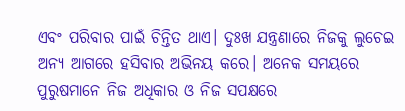ଏବଂ ପରିବାର ପାଇଁ ଚିନ୍ତିତ ଥାଏ। ଦୁଃଖ ଯନ୍ତ୍ରଣାରେ ନିଜକୁ ଲୁଚେଇ ଅନ୍ୟ ଆଗରେ ହସିବାର ଅଭିନୟ କରେ। ଅନେକ ସମୟରେ ପୁରୁଷମାନେ ନିଜ ଅଧିକାର ଓ ନିଜ ସପକ୍ଷରେ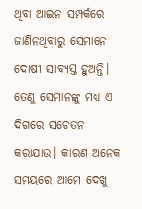ଥିବା ଆଇନ ସମ୍ପର୍କରେ ଜାଣିନଥିବାରୁ ସେମାନେ ଦୋଷୀ ସାବ୍ୟସ୍ତ ହୁଅନ୍ତି। ତେଣୁ ସେମାନଙ୍କୁ ମଧ୍ୟ ଏ ଦିଗରେ ସଚେତନ କରାଯାଉ। କାରଣ ଅନେକ ସମୟରେ ଆମେ ଦେଖୁ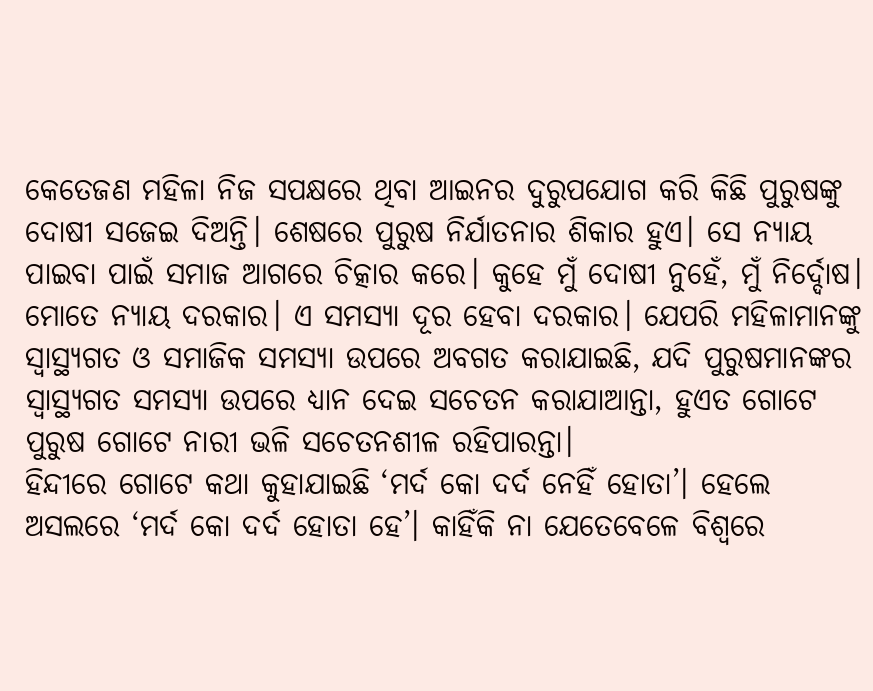କେତେଜଣ ମହିଳା ନିଜ ସପକ୍ଷରେ ଥିବା ଆଇନର ଦୁରୁପଯୋଗ କରି କିଛି ପୁରୁଷଙ୍କୁ ଦୋଷୀ ସଜେଇ ଦିଅନ୍ତି। ଶେଷରେ ପୁରୁଷ ନିର୍ଯାତନାର ଶିକାର ହୁଏ। ସେ ନ୍ୟାୟ ପାଇବା ପାଇଁ ସମାଜ ଆଗରେ ଚିତ୍କାର କରେ। କୁହେ ମୁଁ ଦୋଷୀ ନୁହେଁ, ମୁଁ ନିର୍ଦ୍ଦୋଷ। ମୋତେ ନ୍ୟାୟ ଦରକାର। ଏ ସମସ୍ୟା ଦୂର ହେବା ଦରକାର। ଯେପରି ମହିଳାମାନଙ୍କୁ ସ୍ବାସ୍ଥ୍ୟଗତ ଓ ସମାଜିକ ସମସ୍ୟା ଉପରେ ଅବଗତ କରାଯାଇଛି, ଯଦି ପୁରୁଷମାନଙ୍କର ସ୍ବାସ୍ଥ୍ୟଗତ ସମସ୍ୟା ଉପରେ ଧ୍ୟାନ ଦେଇ ସଚେତନ କରାଯାଆନ୍ତା, ହୁଏତ ଗୋଟେ ପୁରୁଷ ଗୋଟେ ନାରୀ ଭଳି ସଚେତନଶୀଳ ରହିପାରନ୍ତା।
ହିନ୍ଦୀରେ ଗୋଟେ କଥା କୁହାଯାଇଛି ‘ମର୍ଦ କୋ ଦର୍ଦ ନେହିଁ ହୋତା’। ହେଲେ ଅସଲରେ ‘ମର୍ଦ କୋ ଦର୍ଦ ହୋତା ହେ’। କାହିଁକି ନା ଯେତେବେଳେ ବିଶ୍ୱରେ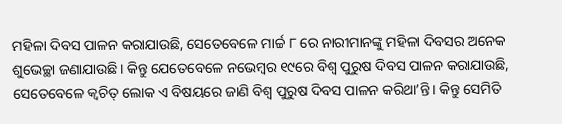ମହିଳା ଦିବସ ପାଳନ କରାଯାଉଛି, ସେତେବେଳେ ମାର୍ଚ୍ଚ ୮ ରେ ନାରୀମାନଙ୍କୁ ମହିଳା ଦିବସର ଅନେକ ଶୁଭେଚ୍ଛା ଜଣାଯାଉଛି। କିନ୍ତୁ ଯେତେବେଳେ ନଭେମ୍ବର ୧୯ରେ ବିଶ୍ୱ ପୁରୁଷ ଦିବସ ପାଳନ କରାଯାଉଛି, ସେତେବେଳେ କ୍ୱଚିତ୍‌ ଲୋକ ଏ ବିଷୟରେ ଜାଣି ବିଶ୍ୱ ପୁରୁଷ ଦିବସ ପାଳନ କରିଥା’ନ୍ତି। କିନ୍ତୁ ସେମିତି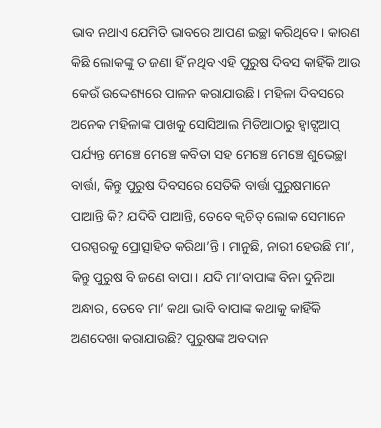ଭାବ ନଥାଏ ଯେମିତି ଭାବରେ ଆପଣ ଇଚ୍ଛା କରିଥିବେ। କାରଣ କିଛି ଲୋକଙ୍କୁ ତ ଜଣା ହିଁ ନଥିବ ଏହି ପୁରୁଷ ଦିବସ କାହିଁକି ଆଉ କେଉଁ ଉଦ୍ଦେଶ୍ୟରେ ପାଳନ କରାଯାଉଛି। ମହିଳା ଦିବସରେ ଅନେକ ମହିଳାଙ୍କ ପାଖକୁ ସୋସିଆଲ ମିଡିଆଠାରୁ ହ୍ବାଟ୍ସଆପ୍‌ ପର୍ଯ୍ୟନ୍ତ ମେଞ୍ଚେ ମେଞ୍ଚେ କବିତା ସହ ମେଞ୍ଚେ ମେଞ୍ଚେ ଶୁଭେଚ୍ଛା ବାର୍ତ୍ତା, କିନ୍ତୁ ପୁରୁଷ ଦିବସରେ ସେତିକି ବାର୍ତ୍ତା ପୁରୁଷମାନେ ପାଆନ୍ତି କି? ଯଦିବି ପାଆନ୍ତି, ତେବେ କ୍ୱଚିତ୍‌ ଲୋକ ସେମାନେ ପରସ୍ପରକୁ ପ୍ରୋତ୍ସାହିତ କରିଥା’ନ୍ତି। ମାନୁଛି, ନାରୀ ହେଉଛି ମା’, କିନ୍ତୁ ପୁରୁଷ ବି ଜଣେ ବାପା। ଯଦି ମା’ବାପାଙ୍କ ବିନା ଦୁନିଆ ଅନ୍ଧାର, ତେବେ ମା’ କଥା ଭାବି ବାପାଙ୍କ କଥାକୁ କାହିଁକି ଅଣଦେଖା କରାଯାଉଛି? ପୁରୁଷଙ୍କ ଅବଦାନ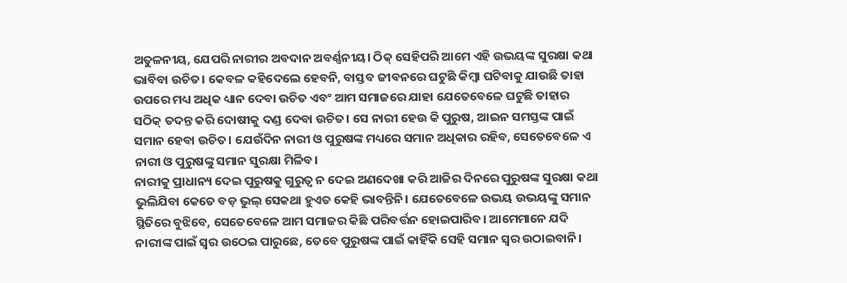ଅତୁଳନୀୟ, ଯେପରି ନାରୀର ଅବଦାନ ଅବର୍ଣ୍ଣନୀୟ। ଠିକ୍‌ ସେହିପରି ଆମେ ଏହି ଉଭୟଙ୍କ ସୁରକ୍ଷା କଥା ଭାବିବା ଉଚିତ। କେବଳ କହିଦେଲେ ହେବନି, ବାସ୍ତବ ଜୀବନରେ ଘଟୁଛି କିମ୍ବା ଘଟିବାକୁ ଯାଉଛି ତାହା ଉପରେ ମଧ୍ୟ ଅଧିକ ଧ୍ୟାନ ଦେବା ଉଚିତ ଏବଂ ଆମ ସମାଜରେ ଯାହା ଯେତେବେଳେ ଘଟୁଛି ତାହାର ସଠିକ୍‌ ତଦନ୍ତ କରି ଦୋଷୀକୁ ଦଣ୍ଡ ଦେବା ଉଚିତ। ସେ ନାରୀ ହେଉ କି ପୁରୁଷ, ଆଇନ ସମସ୍ତଙ୍କ ପାଇଁ ସମାନ ହେବା ଉଚିତ। ଯେଉଁଦିନ ନାରୀ ଓ ପୁରୁଷଙ୍କ ମଧ୍ୟରେ ସମାନ ଅଧିକାର ରହିବ, ସେତେବେଳେ ଏ ନାରୀ ଓ ପୁରୁଷଙ୍କୁ ସମାନ ସୁରକ୍ଷା ମିଳିବ।
ନାରୀକୁ ପ୍ରାଧାନ୍ୟ ଦେଇ ପୁରୁଷକୁ ଗୁରୁତ୍ୱ ନ ଦେଇ ଅଣଦେଖା କରି ଆଜିର ଦିନରେ ପୁରୁଷଙ୍କ ସୁରକ୍ଷା କଥା ଭୁଲିଯିବା କେତେ ବଡ଼ ଭୁଲ୍‌ ସେକଥା ହୁଏତ କେହି ଭାବନ୍ତିନି। ଯେତେବେଳେ ଉଭୟ ଉଭୟଙ୍କୁ ସମାନ ସ୍ଥିତିରେ ବୁଝିବେ, ସେତେବେଳେ ଆମ ସମାଜର କିଛି ପରିବର୍ତ୍ତନ ହୋଇପାରିବ। ଆମେମାନେ ଯଦି ନାରୀଙ୍କ ପାଇଁ ସ୍ବର ଉଠେଇ ପାରୁଛେ, ତେବେ ପୁରୁଷଙ୍କ ପାଇଁ କାହିଁକି ସେହି ସମାନ ସ୍ବର ଉଠାଇବାନି।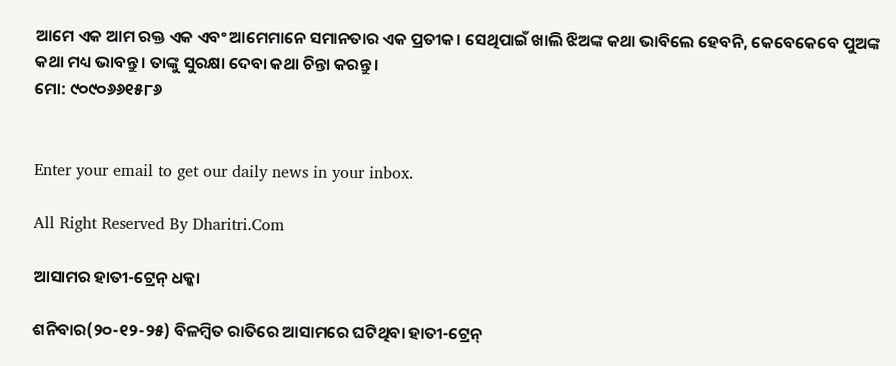ଆମେ ଏକ ଆମ ରକ୍ତ ଏକ ଏବଂ ଆମେମାନେ ସମାନତାର ଏକ ପ୍ରତୀକ। ସେଥିପାଇଁ ଖାଲି ଝିଅଙ୍କ କଥା ଭାବିଲେ ହେବନି, କେବେକେବେ ପୁଅଙ୍କ କଥା ମଧ୍ୟ ଭାବନ୍ତୁ। ତାଙ୍କୁ ସୁରକ୍ଷା ଦେବା କଥା ଚିନ୍ତା କରନ୍ତୁ।
ମୋ: ୯୦୯୦୬୬୧୫୮୬


Enter your email to get our daily news in your inbox.

All Right Reserved By Dharitri.Com

ଆସାମର ହାତୀ-ଟ୍ରେନ୍‌ ଧକ୍କା

ଶନିବାର(୨୦-୧୨-୨୫) ବିଳମ୍ବିତ ରାତିରେ ଆସାମରେ ଘଟିଥିବା ହାତୀ-ଟ୍ରେନ୍‌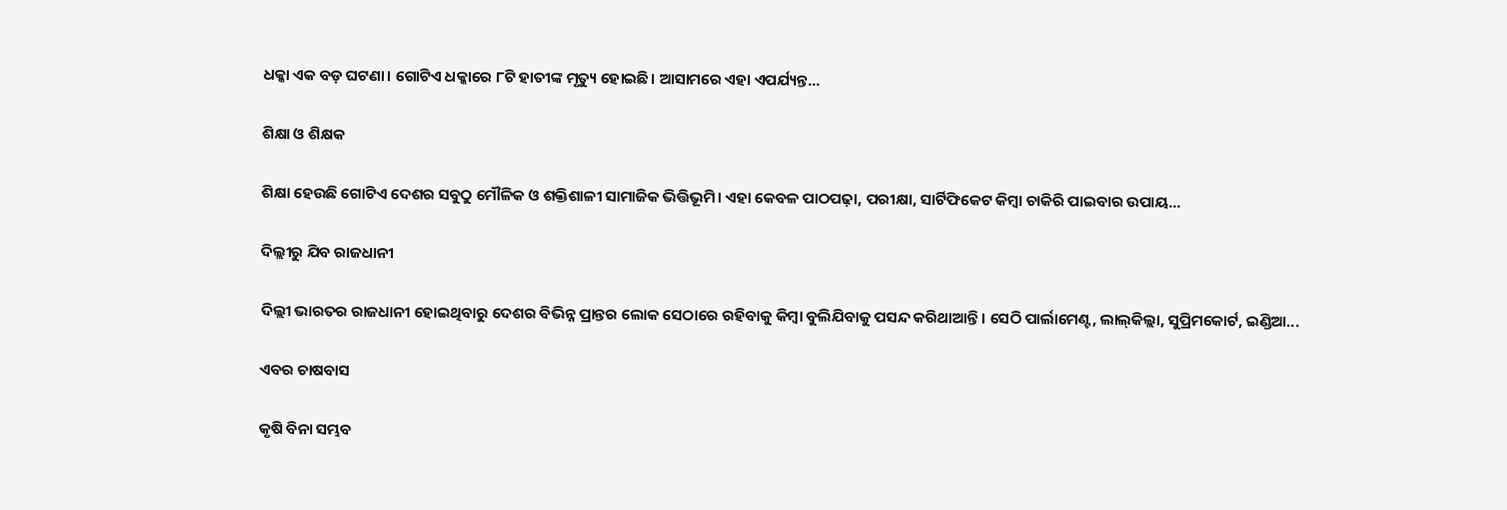ଧକ୍କା ଏକ ବଡ଼ ଘଟଣା। ଗୋଟିଏ ଧକ୍କାରେ ୮ଟି ହାତୀଙ୍କ ମୃତ୍ୟୁ ହୋଇଛି। ଆସାମରେ ଏହା ଏପର୍ଯ୍ୟନ୍ତ...

ଶିକ୍ଷା ଓ ଶିକ୍ଷକ

ଶିକ୍ଷା ହେଉଛି ଗୋଟିଏ ଦେଶର ସବୁଠୁ ମୌଳିକ ଓ ଶକ୍ତିଶାଳୀ ସାମାଜିକ ଭିତ୍ତିଭୂମି। ଏହା କେବଳ ପାଠପଢ଼ା, ପରୀକ୍ଷା, ସାର୍ଟିଫିକେଟ କିମ୍ବା ଚାକିରି ପାଇବାର ଉପାୟ...

ଦିଲ୍ଲୀରୁ ଯିବ ରାଜଧାନୀ

ଦିଲ୍ଲୀ ଭାରତର ରାଜଧାନୀ ହୋଇଥିବାରୁ ଦେଶର ବିଭିନ୍ନ ପ୍ରାନ୍ତର ଲୋକ ସେଠାରେ ରହିବାକୁ କିମ୍ବା ବୁଲିଯିବାକୁ ପସନ୍ଦ କରିଥାଆନ୍ତି। ସେଠି ପାର୍ଲାମେଣ୍ଟ, ଲାଲ୍‌କିଲ୍ଲା, ସୁପ୍ରିମକୋର୍ଟ, ଇଣ୍ଡିଆ...

ଏବର ଚାଷବାସ

କୃଷି ବିନା ସମ୍ଭବ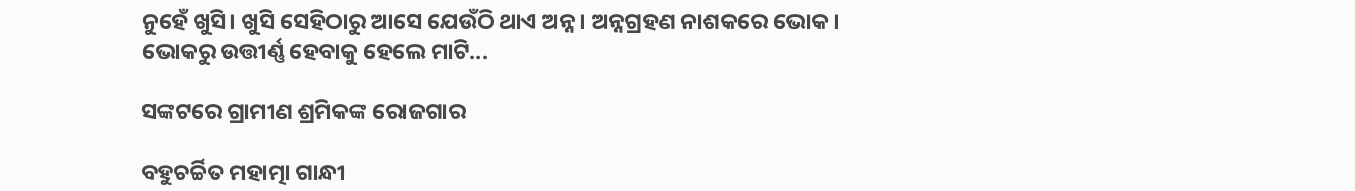ନୁହେଁ ଖୁସି। ଖୁସି ସେହିଠାରୁ ଆସେ ଯେଉଁଠି ଥାଏ ଅନ୍ନ। ଅନ୍ନଗ୍ରହଣ ନାଶକରେ ଭୋକ। ଭୋକରୁ ଉତ୍ତୀର୍ଣ୍ଣ ହେବାକୁ ହେଲେ ମାଟି...

ସଙ୍କଟରେ ଗ୍ରାମୀଣ ଶ୍ରମିକଙ୍କ ରୋଜଗାର

ବହୁଚର୍ଚ୍ଚିତ ମହାତ୍ମା ଗାନ୍ଧୀ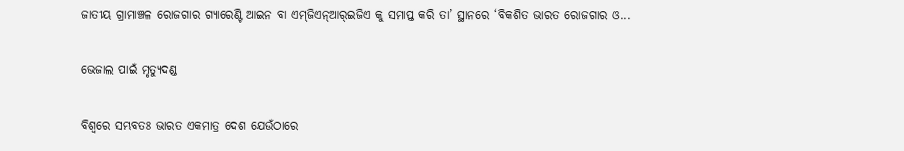ଜାତୀୟ ଗ୍ରାମାଞ୍ଚଳ ରୋଜଗାର ଗ୍ୟାରେଣ୍ଟି ଆଇନ ବା ଏମ୍‌ଜିଏନ୍‌ଆର୍‌ଇଜିଏ କୁ ସମାପ୍ତ କରି ତା’ ସ୍ଥାନରେ ‘ବିକଶିତ ଭାରତ ରୋଜଗାର ଓ...

ଭେଜାଲ ପାଇଁ ମୃତ୍ୟୁଦଣ୍ଡ

ବିଶ୍ୱରେ ସମ୍ଭବତଃ ଭାରତ ଏକମାତ୍ର ଦେଶ ଯେଉଁଠାରେ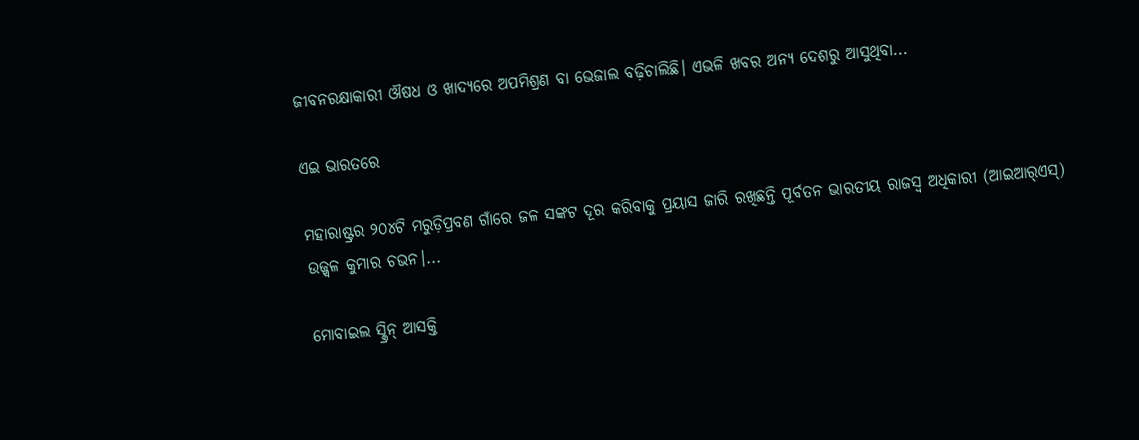ଜୀବନରକ୍ଷାକାରୀ ଔଷଧ ଓ ଖାଦ୍ୟରେ ଅପମିଶ୍ରଣ ବା ଭେଜାଲ ବଢ଼ିଚାଲିଛି। ଏଭଳି ଖବର ଅନ୍ୟ ଦେଶରୁ ଆସୁଥିବା...

ଏଇ ଭାରତରେ

ମହାରାଷ୍ଟ୍ରର ୨୦୪ଟି ମରୁଡ଼ିପ୍ରବଣ ଗାଁରେ ଜଳ ସଙ୍କଟ ଦୂର କରିବାକୁ ପ୍ରୟାସ ଜାରି ରଖିଛନ୍ତି ପୂର୍ବତନ ଭାରତୀୟ ରାଜସ୍ବ ଅଧିକାରୀ (ଆଇଆର୍‌ଏସ୍‌) ଉଜ୍ଜ୍ୱଳ କୁମାର ଚଭନ।...

ମୋବାଇଲ ସ୍କ୍ରିନ୍‌ ଆସକ୍ତି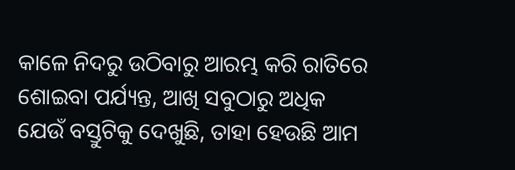କାଳେ ନିଦରୁ ଉଠିବାରୁ ଆରମ୍ଭ କରି ରାତିରେ ଶୋଇବା ପର୍ଯ୍ୟନ୍ତ, ଆଖି ସବୁଠାରୁ ଅଧିକ ଯେଉଁ ବସ୍ତୁଟିକୁ ଦେଖୁଛି, ତାହା ହେଉଛି ଆମ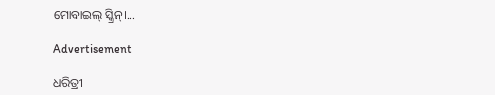ମୋବାଇଲ୍‌ ସ୍କ୍ରିନ୍‌।...

Advertisement

ଧରିତ୍ରୀ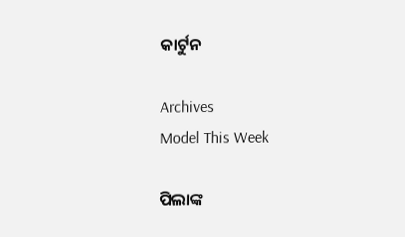କାର୍ଟୁନ

Archives
Model This Week

ପିଲାଙ୍କ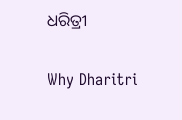ଧରିତ୍ରୀ

Why Dharitri